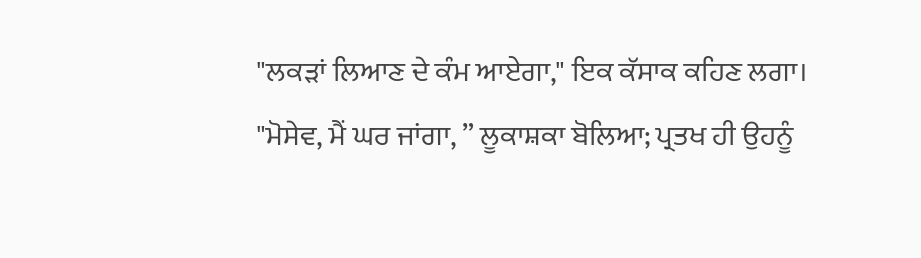"ਲਕੜਾਂ ਲਿਆਣ ਦੇ ਕੰਮ ਆਏਗਾ," ਇਕ ਕੱਸਾਕ ਕਹਿਣ ਲਗਾ।
"ਮੋਸੇਵ, ਮੈਂ ਘਰ ਜਾਂਗਾ, ” ਲੂਕਾਸ਼ਕਾ ਬੋਲਿਆ; ਪ੍ਰਤਖ ਹੀ ਉਹਨੂੰ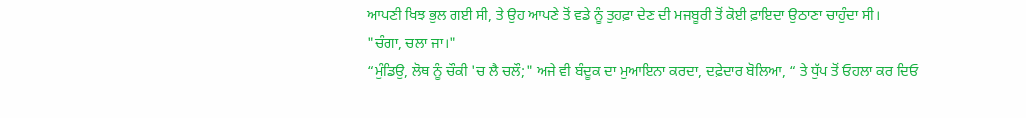ਆਪਣੀ ਖਿਝ ਭੁਲ ਗਈ ਸੀ, ਤੇ ਉਹ ਆਪਣੇ ਤੋਂ ਵਡੇ ਨੂੰ ਤੁਹਫ਼ਾ ਦੇਣ ਦੀ ਮਜਬੂਰੀ ਤੋਂ ਕੋਈ ਫ਼ਾਇਦਾ ਉਠਾਣਾ ਚਾਹੁੰਦਾ ਸੀ।
"ਚੰਗਾ, ਚਲਾ ਜਾ।"
“ਮੁੰਡਿਉ, ਲੋਥ ਨੂੰ ਚੌਕੀ 'ਚ ਲੈ ਚਲੌ;" ਅਜੇ ਵੀ ਬੰਦੂਕ ਦਾ ਮੁਆਇਨਾ ਕਰਦਾ, ਦਫ਼ੇਦਾਰ ਬੋਲਿਆ, “ ਤੇ ਧੁੱਪ ਤੋਂ ਓਹਲਾ ਕਰ ਦਿਓ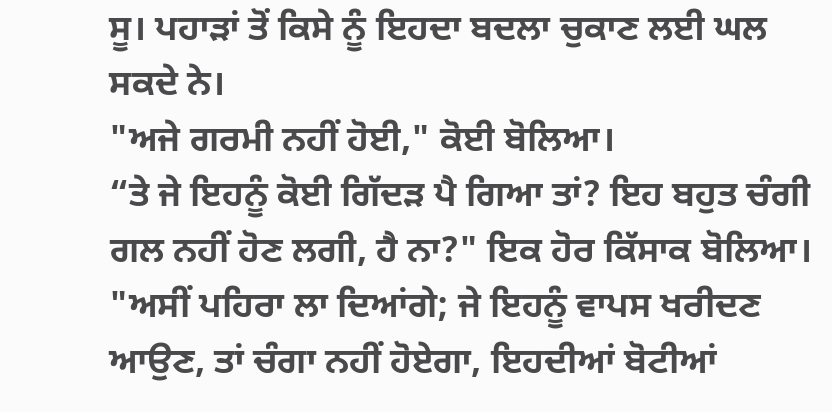ਸੂ। ਪਹਾੜਾਂ ਤੋਂ ਕਿਸੇ ਨੂੰ ਇਹਦਾ ਬਦਲਾ ਚੁਕਾਣ ਲਈ ਘਲ ਸਕਦੇ ਨੇ।
"ਅਜੇ ਗਰਮੀ ਨਹੀਂ ਹੋਈ," ਕੋਈ ਬੋਲਿਆ।
“ਤੇ ਜੇ ਇਹਨੂੰ ਕੋਈ ਗਿੱਦੜ ਪੈ ਗਿਆ ਤਾਂ? ਇਹ ਬਹੁਤ ਚੰਗੀ ਗਲ ਨਹੀਂ ਹੋਣ ਲਗੀ, ਹੈ ਨਾ?" ਇਕ ਹੋਰ ਕਿੱਸਾਕ ਬੋਲਿਆ।
"ਅਸੀਂ ਪਹਿਰਾ ਲਾ ਦਿਆਂਗੇ; ਜੇ ਇਹਨੂੰ ਵਾਪਸ ਖਰੀਦਣ ਆਉਣ, ਤਾਂ ਚੰਗਾ ਨਹੀਂ ਹੋਏਗਾ, ਇਹਦੀਆਂ ਬੋਟੀਆਂ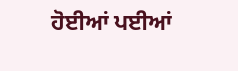ਹੋਈਆਂ ਪਈਆਂ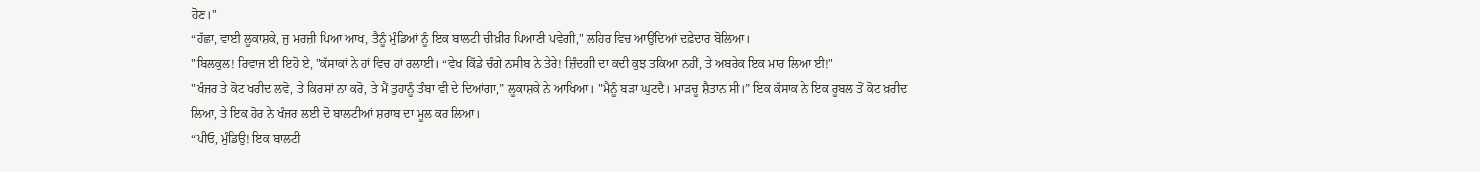ਹੋਣ।"
“ਹੱਛਾ, ਵਾਈ ਲੂਕਾਸ਼ਕੇ, ਜੁ ਮਰਜ਼ੀ ਪਿਆ ਆਖ, ਤੈਨੂੰ ਮੁੰਡਿਆਂ ਨੂੰ ਇਕ ਬਾਲਟੀ ਚੀਖ਼ੀਰ ਪਿਆਣੀ ਪਵੇਗੀ," ਲਹਿਰ ਵਿਚ ਆਉਂਦਿਆਂ ਦਫ਼ੇਦਾਰ ਬੋਲਿਆ।
"ਬਿਲਕੁਲ! ਰਿਵਾਜ ਈ ਇਹੋ ਏ, "ਕੱਸਾਕਾਂ ਨੇ ਹਾਂ ਵਿਚ ਹਾਂ ਰਲਾਈ। “ਵੇਖ ਕਿੱਡੇ ਚੰਗੇ ਨਸੀਬ ਨੇ ਤੇਰੇ! ਜ਼ਿੰਦਗੀ ਦਾ ਕਦੀ ਕੁਝ ਤਕਿਆ ਨਹੀਂ, ਤੇ ਅਬਰੇਕ ਇਕ ਮਾਰ ਲਿਆ ਈ!"
"ਖੰਜਰ ਤੇ ਕੋਟ ਖਰੀਦ ਲਵੋ, ਤੇ ਕਿਰਸਾਂ ਨਾ ਕਰੋ, ਤੇ ਮੈਂ ਤੁਹਾਨੂੰ ਤੰਬਾ ਵੀ ਦੇ ਦਿਆਂਗਾ,” ਲੂਕਾਸ਼ਕੇ ਨੇ ਆਖਿਆ। "ਮੈਨੂੰ ਬੜਾ ਘੁਟਦੈ। ਮਾੜਚੂ ਸ਼ੈਤਾਨ ਸੀ।” ਇਕ ਕੱਸਾਕ ਨੇ ਇਕ ਰੂਬਲ ਤੋਂ ਕੋਟ ਖ਼ਰੀਦ ਲਿਆ, ਤੇ ਇਕ ਹੋਰ ਨੇ ਖੰਜਰ ਲਈ ਦੋ ਬਾਲਟੀਆਂ ਸ਼ਰਾਬ ਦਾ ਮੂਲ ਕਰ ਲਿਆ।
“ਪੀਓ, ਮੁੰਡਿਉ! ਇਕ ਬਾਲਟੀ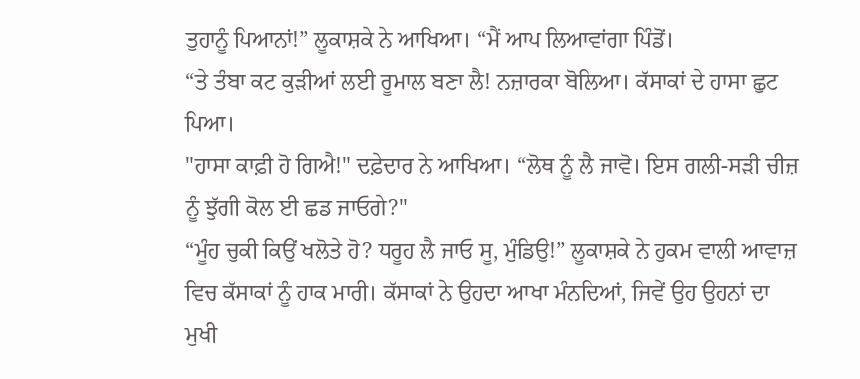ਤੁਹਾਨੂੰ ਪਿਆਨਾਂ!” ਲੂਕਾਸ਼ਕੇ ਨੇ ਆਖਿਆ। “ਮੈਂ ਆਪ ਲਿਆਵਾਂਗਾ ਪਿੰਡੋਂ।
“ਤੇ ਤੰਬਾ ਕਟ ਕੁੜੀਆਂ ਲਈ ਰੂਮਾਲ ਬਣਾ ਲੈ! ਨਜ਼ਾਰਕਾ ਬੋਲਿਆ। ਕੱਸਾਕਾਂ ਦੇ ਹਾਸਾ ਛੁਟ ਪਿਆ।
"ਹਾਸਾ ਕਾਫ਼ੀ ਹੋ ਗਿਐ!" ਦਫ਼ੇਦਾਰ ਨੇ ਆਖਿਆ। “ਲੋਥ ਨੂੰ ਲੈ ਜਾਵੋ। ਇਸ ਗਲੀ-ਸੜੀ ਚੀਜ਼ ਨੂੰ ਝੁੱਗੀ ਕੋਲ ਈ ਛਡ ਜਾਓਗੇ?"
“ਮੂੰਹ ਚੁਕੀ ਕਿਉਂ ਖਲੋਤੇ ਹੋ? ਧਰੂਹ ਲੈ ਜਾਓ ਸੂ, ਮੁੰਡਿਉ!” ਲੂਕਾਸ਼ਕੇ ਨੇ ਹੁਕਮ ਵਾਲੀ ਆਵਾਜ਼ ਵਿਚ ਕੱਸਾਕਾਂ ਨੂੰ ਹਾਕ ਮਾਰੀ। ਕੱਸਾਕਾਂ ਨੇ ਉਹਦਾ ਆਖਾ ਮੰਨਦਿਆਂ, ਜਿਵੇਂ ਉਹ ਉਹਨਾਂ ਦਾ ਮੁਖੀ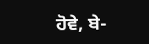ਹੋਵੇ, ਬੇ-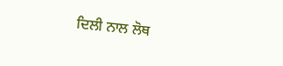ਦਿਲੀ ਨਾਲ ਲੋਥ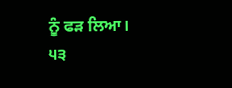ਨੂੰ ਫੜ ਲਿਆ।
੫੩